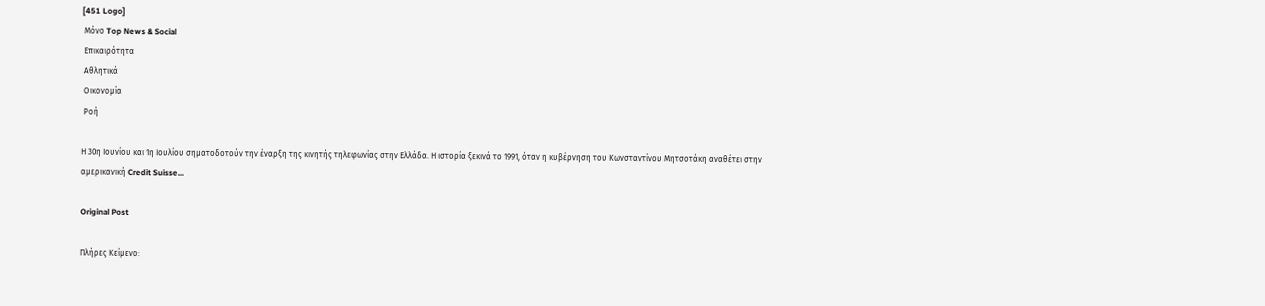[451 Logo]
 Μόνο Top News & Social
 Επικαιρότητα
 Αθλητικά
 Οικονομία
 Ροή

Η 30η Ιουνίου και 1η Ιουλίου σηματοδοτούν την έναρξη της κινητής τηλεφωνίας στην Ελλάδα. Η ιστορία ξεκινά το 1991, όταν η κυβέρνηση του Κωνσταντίνου Μητσοτάκη αναθέτει στην αμερικανική Credit Suisse...

Original Post

Πλήρες Κείμενο: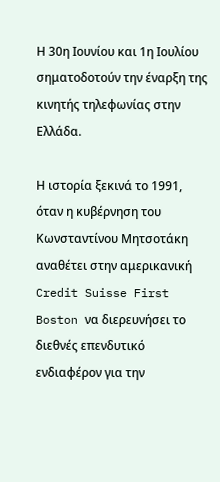Η 30η Ιουνίου και 1η Ιουλίου σηματοδοτούν την έναρξη της κινητής τηλεφωνίας στην Ελλάδα.

Η ιστορία ξεκινά το 1991, όταν η κυβέρνηση του Κωνσταντίνου Μητσοτάκη αναθέτει στην αμερικανική Credit Suisse First Boston να διερευνήσει το διεθνές επενδυτικό ενδιαφέρον για την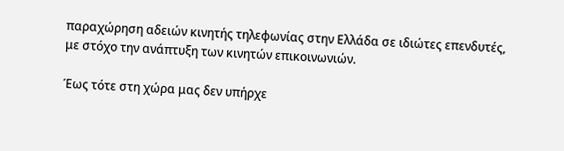παραχώρηση αδειών κινητής τηλεφωνίας στην Ελλάδα σε ιδιώτες επενδυτές, με στόχο την ανάπτυξη των κινητών επικοινωνιών.

Έως τότε στη χώρα μας δεν υπήρχε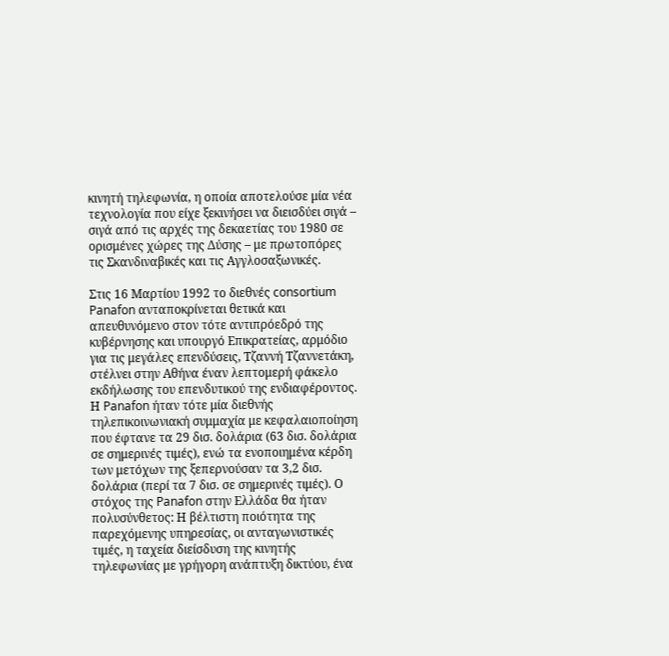κινητή τηλεφωνία, η οποία αποτελούσε μία νέα τεχνολογία που είχε ξεκινήσει να διεισδύει σιγά – σιγά από τις αρχές της δεκαετίας του 1980 σε ορισμένες χώρες της Δύσης – με πρωτοπόρες τις Σκανδιναβικές και τις Αγγλοσαξωνικές.

Στις 16 Μαρτίου 1992 το διεθνές consortium Panafon ανταποκρίνεται θετικά και απευθυνόμενο στον τότε αντιπρόεδρό της κυβέρνησης και υπουργό Επικρατείας, αρμόδιο για τις μεγάλες επενδύσεις, Τζαννή Τζαννετάκη, στέλνει στην Αθήνα έναν λεπτομερή φάκελο εκδήλωσης του επενδυτικού της ενδιαφέροντος. Η Panafon ήταν τότε μία διεθνής τηλεπικοινωνιακή συμμαχία με κεφαλαιοποίηση που έφτανε τα 29 δισ. δολάρια (63 δισ. δολάρια σε σημερινές τιμές), ενώ τα ενοποιημένα κέρδη των μετόχων της ξεπερνούσαν τα 3,2 δισ. δολάρια (περί τα 7 δισ. σε σημερινές τιμές). Ο στόχος της Panafon στην Ελλάδα θα ήταν πολυσύνθετος: Η βέλτιστη ποιότητα της παρεχόμενης υπηρεσίας, οι ανταγωνιστικές τιμές, η ταχεία διείσδυση της κινητής τηλεφωνίας με γρήγορη ανάπτυξη δικτύου, ένα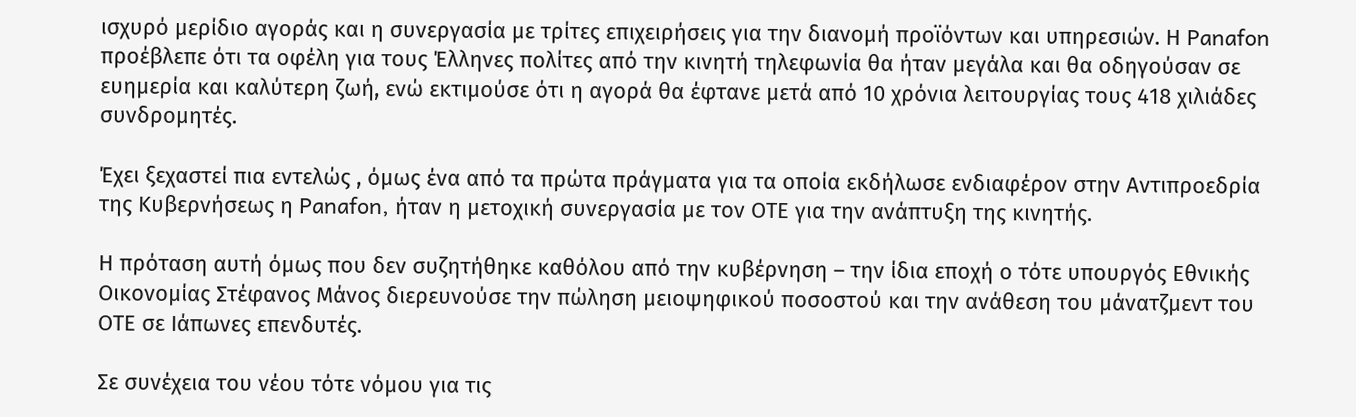ισχυρό μερίδιο αγοράς και η συνεργασία με τρίτες επιχειρήσεις για την διανομή προϊόντων και υπηρεσιών. Η Panafon προέβλεπε ότι τα οφέλη για τους Έλληνες πολίτες από την κινητή τηλεφωνία θα ήταν μεγάλα και θα οδηγούσαν σε ευημερία και καλύτερη ζωή, ενώ εκτιμούσε ότι η αγορά θα έφτανε μετά από 10 χρόνια λειτουργίας τους 418 χιλιάδες συνδρομητές.

Έχει ξεχαστεί πια εντελώς , όμως ένα από τα πρώτα πράγματα για τα οποία εκδήλωσε ενδιαφέρον στην Αντιπροεδρία της Κυβερνήσεως η Panafon, ήταν η μετοχική συνεργασία με τον ΟΤΕ για την ανάπτυξη της κινητής.

Η πρόταση αυτή όμως που δεν συζητήθηκε καθόλου από την κυβέρνηση – την ίδια εποχή ο τότε υπουργός Εθνικής Οικονομίας Στέφανος Μάνος διερευνούσε την πώληση μειοψηφικού ποσοστού και την ανάθεση του μάνατζμεντ του ΟΤΕ σε Ιάπωνες επενδυτές.

Σε συνέχεια του νέου τότε νόμου για τις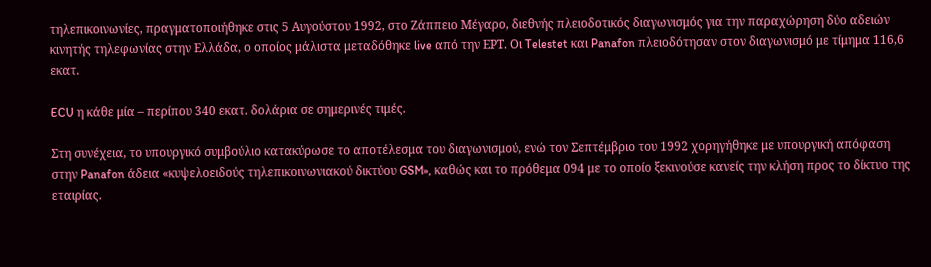τηλεπικοινωνίες, πραγματοποιήθηκε στις 5 Αυγούστου 1992, στο Ζάππειο Μέγαρο, διεθνής πλειοδοτικός διαγωνισμός για την παραχώρηση δύο αδειών κινητής τηλεφωνίας στην Ελλάδα, ο οποίος μάλιστα μεταδόθηκε live από την ΕΡΤ. Οι Telestet και Panafon πλειοδότησαν στον διαγωνισμό με τίμημα 116,6 εκατ.

ECU η κάθε μία – περίπου 340 εκατ. δολάρια σε σημερινές τιμές.

Στη συνέχεια, το υπουργικό συμβούλιο κατακύρωσε το αποτέλεσμα του διαγωνισμού, ενώ τον Σεπτέμβριο του 1992 χορηγήθηκε με υπουργική απόφαση στην Panafon άδεια «κυψελοειδούς τηλεπικοινωνιακού δικτύου GSM», καθώς και το πρόθεμα 094 με το οποίο ξεκινούσε κανείς την κλήση προς το δίκτυο της εταιρίας.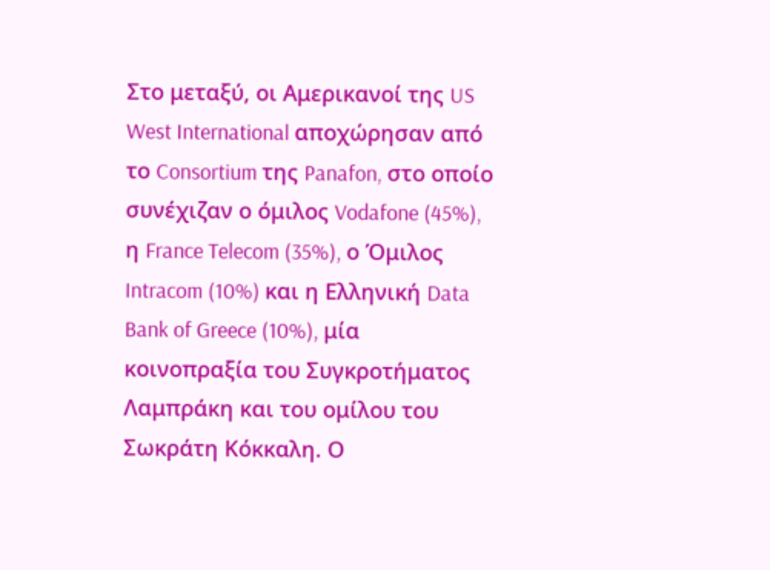Στο μεταξύ, οι Αμερικανοί της US West International αποχώρησαν από το Consortium της Panafon, στο οποίο συνέχιζαν ο όμιλος Vodafone (45%), η France Telecom (35%), ο Όμιλος Intracom (10%) και η Ελληνική Data Bank of Greece (10%), μία κοινοπραξία του Συγκροτήματος Λαμπράκη και του ομίλου του Σωκράτη Κόκκαλη. Ο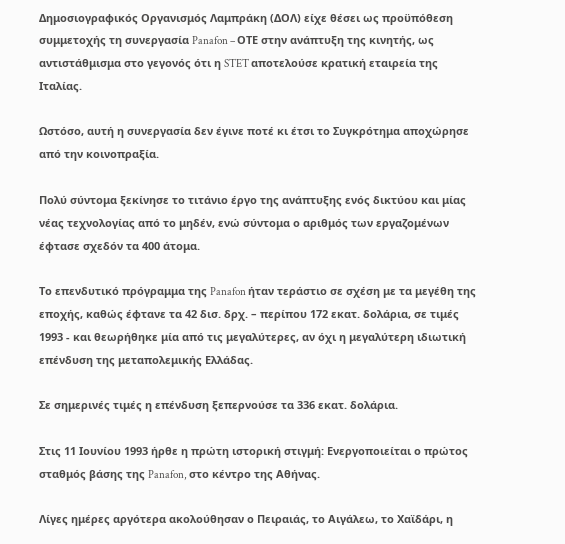Δημοσιογραφικός Οργανισμός Λαμπράκη (ΔΟΛ) είχε θέσει ως προϋπόθεση συμμετοχής τη συνεργασία Panafon – ΟΤΕ στην ανάπτυξη της κινητής, ως αντιστάθμισμα στο γεγονός ότι η STET αποτελούσε κρατική εταιρεία της Ιταλίας.

Ωστόσο, αυτή η συνεργασία δεν έγινε ποτέ κι έτσι το Συγκρότημα αποχώρησε από την κοινοπραξία.

Πολύ σύντομα ξεκίνησε το τιτάνιο έργο της ανάπτυξης ενός δικτύου και μίας νέας τεχνολογίας από το μηδέν, ενώ σύντομα ο αριθμός των εργαζομένων έφτασε σχεδόν τα 400 άτομα.

Το επενδυτικό πρόγραμμα της Panafon ήταν τεράστιο σε σχέση με τα μεγέθη της εποχής, καθώς έφτανε τα 42 δισ. δρχ. – περίπου 172 εκατ. δολάρια, σε τιμές 1993 - και θεωρήθηκε μία από τις μεγαλύτερες, αν όχι η μεγαλύτερη ιδιωτική επένδυση της μεταπολεμικής Ελλάδας.

Σε σημερινές τιμές η επένδυση ξεπερνούσε τα 336 εκατ. δολάρια.

Στις 11 Ιουνίου 1993 ήρθε η πρώτη ιστορική στιγμή: Ενεργοποιείται ο πρώτος σταθμός βάσης της Panafon, στο κέντρο της Αθήνας.

Λίγες ημέρες αργότερα ακολούθησαν ο Πειραιάς, το Αιγάλεω, το Χαϊδάρι, η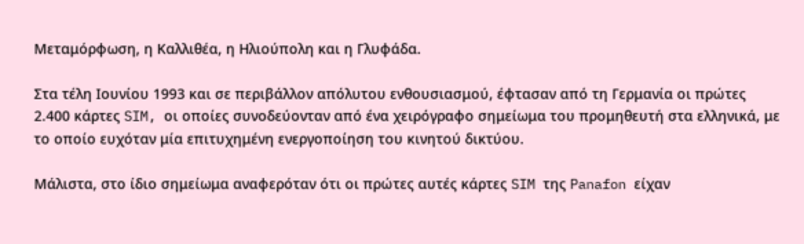Μεταμόρφωση, η Καλλιθέα, η Ηλιούπολη και η Γλυφάδα.

Στα τέλη Ιουνίου 1993 και σε περιβάλλον απόλυτου ενθουσιασμού, έφτασαν από τη Γερμανία οι πρώτες 2.400 κάρτες SIM, οι οποίες συνοδεύονταν από ένα χειρόγραφο σημείωμα του προμηθευτή στα ελληνικά, με το οποίο ευχόταν μία επιτυχημένη ενεργοποίηση του κινητού δικτύου.

Μάλιστα, στο ίδιο σημείωμα αναφερόταν ότι οι πρώτες αυτές κάρτες SIM της Panafon είχαν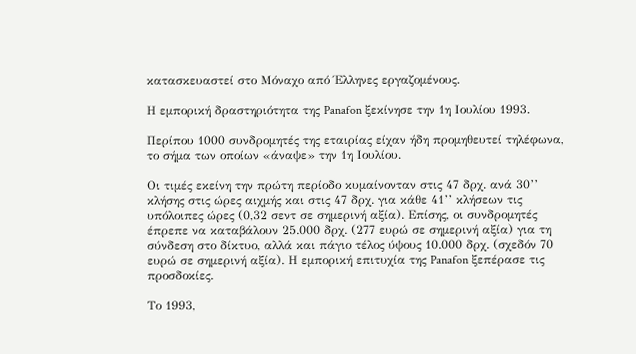κατασκευαστεί στο Μόναχο από Έλληνες εργαζομένους.

Η εμπορική δραστηριότητα της Panafon ξεκίνησε την 1η Ιουλίου 1993.

Περίπου 1000 συνδρομητές της εταιρίας είχαν ήδη προμηθευτεί τηλέφωνα, το σήμα των οποίων «άναψε» την 1η Ιουλίου.

Οι τιμές εκείνη την πρώτη περίοδο κυμαίνονταν στις 47 δρχ. ανά 30’’ κλήσης στις ώρες αιχμής και στις 47 δρχ. για κάθε 41’’ κλήσεων τις υπόλοιπες ώρες (0,32 σεντ σε σημερινή αξία). Επίσης, οι συνδρομητές έπρεπε να καταβάλουν 25.000 δρχ. (277 ευρώ σε σημερινή αξία) για τη σύνδεση στο δίκτυο, αλλά και πάγιο τέλος ύψους 10.000 δρχ. (σχεδόν 70 ευρώ σε σημερινή αξία). Η εμπορική επιτυχία της Panafon ξεπέρασε τις προσδοκίες.

Το 1993,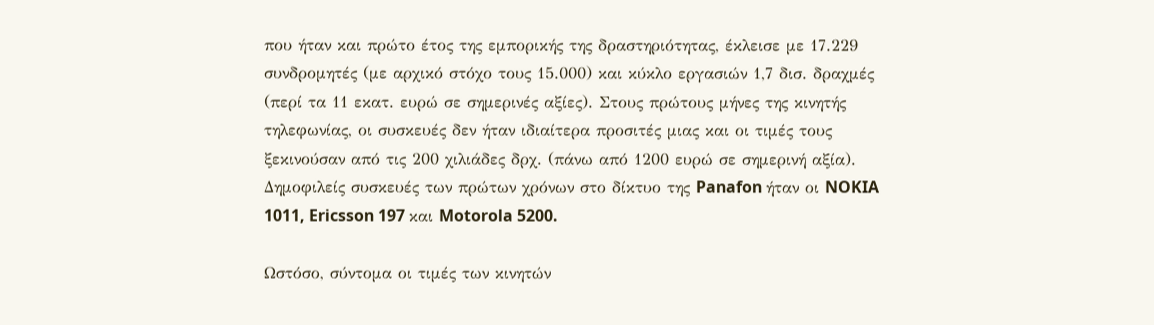που ήταν και πρώτο έτος της εμπορικής της δραστηριότητας, έκλεισε με 17.229 συνδρομητές (με αρχικό στόχο τους 15.000) και κύκλο εργασιών 1,7 δισ. δραχμές (περί τα 11 εκατ. ευρώ σε σημερινές αξίες). Στους πρώτους μήνες της κινητής τηλεφωνίας, οι συσκευές δεν ήταν ιδιαίτερα προσιτές μιας και οι τιμές τους ξεκινούσαν από τις 200 χιλιάδες δρχ. (πάνω από 1200 ευρώ σε σημερινή αξία). Δημοφιλείς συσκευές των πρώτων χρόνων στο δίκτυο της Panafon ήταν οι NOKIA 1011, Ericsson 197 και Motorola 5200.

Ωστόσο, σύντομα οι τιμές των κινητών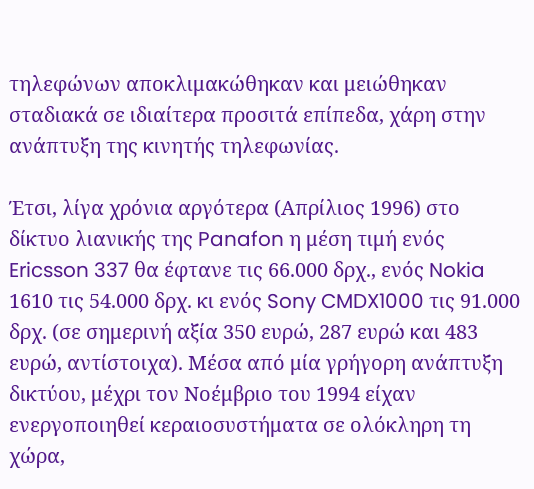τηλεφώνων αποκλιμακώθηκαν και μειώθηκαν σταδιακά σε ιδιαίτερα προσιτά επίπεδα, χάρη στην ανάπτυξη της κινητής τηλεφωνίας.

Έτσι, λίγα χρόνια αργότερα (Απρίλιος 1996) στο δίκτυο λιανικής της Panafon η μέση τιμή ενός Ericsson 337 θα έφτανε τις 66.000 δρχ., ενός Nokia 1610 τις 54.000 δρχ. κι ενός Sony CMDX1000 τις 91.000 δρχ. (σε σημερινή αξία 350 ευρώ, 287 ευρώ και 483 ευρώ, αντίστοιχα). Μέσα από μία γρήγορη ανάπτυξη δικτύου, μέχρι τον Νοέμβριο του 1994 είχαν ενεργοποιηθεί κεραιοσυστήματα σε ολόκληρη τη χώρα,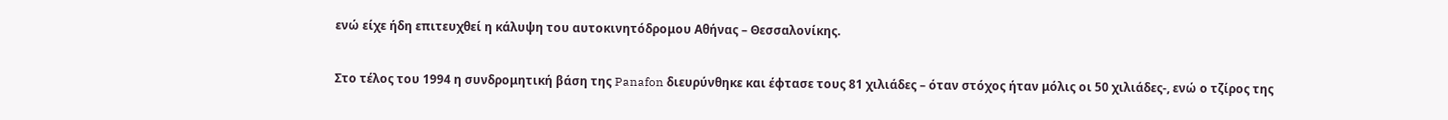ενώ είχε ήδη επιτευχθεί η κάλυψη του αυτοκινητόδρομου Αθήνας – Θεσσαλονίκης.

Στο τέλος του 1994 η συνδρομητική βάση της Panafon διευρύνθηκε και έφτασε τους 81 χιλιάδες – όταν στόχος ήταν μόλις οι 50 χιλιάδες-, ενώ ο τζίρος της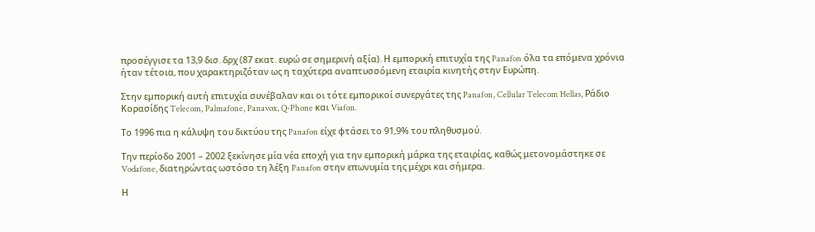προσέγγισε τα 13,9 δισ. δρχ (87 εκατ. ευρώ σε σημερινή αξία). Η εμπορική επιτυχία της Panafon όλα τα επόμενα χρόνια ήταν τέτοια, που χαρακτηριζόταν ως η ταχύτερα αναπτυσσόμενη εταιρία κινητής στην Ευρώπη.

Στην εμπορική αυτή επιτυχία συνέβαλαν και οι τότε εμπορικοί συνεργάτες της Panafon, Cellular Telecom Hellas, Ράδιο Κορασίδης Telecom, Palmafone, Panavox, Q-Phone και Viafon.

Το 1996 πια η κάλυψη του δικτύου της Panafon είχε φτάσει το 91,9% του πληθυσμού.

Την περίοδο 2001 – 2002 ξεκίνησε μία νέα εποχή για την εμπορική μάρκα της εταιρίας, καθώς μετονομάστηκε σε Vodafone, διατηρώντας ωστόσο τη λέξη Panafon στην επωνυμία της μέχρι και σήμερα.

Η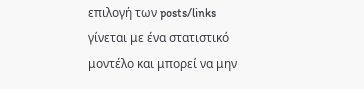επιλογή των posts/links γίνεται με ένα στατιστικό μοντέλο και μπορεί να μην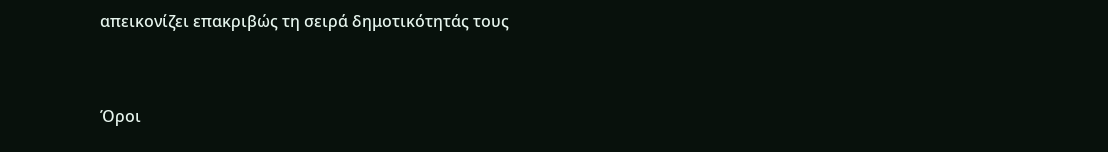απεικονίζει επακριβώς τη σειρά δημοτικότητάς τους


Όροι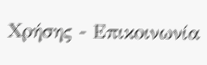Χρήσης - Επικοινωνία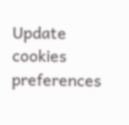Update cookies preferences